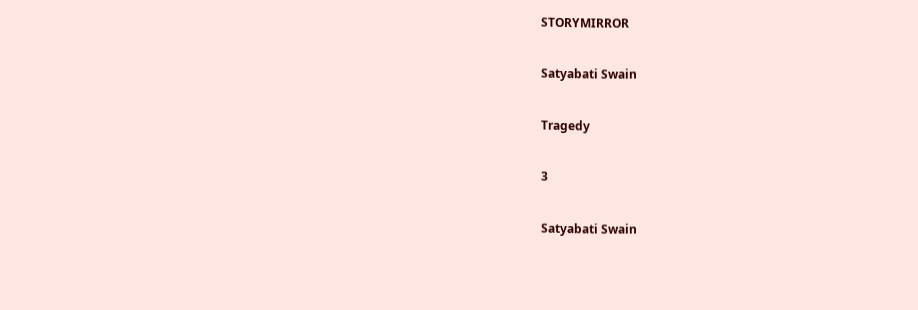STORYMIRROR

Satyabati Swain

Tragedy

3

Satyabati Swain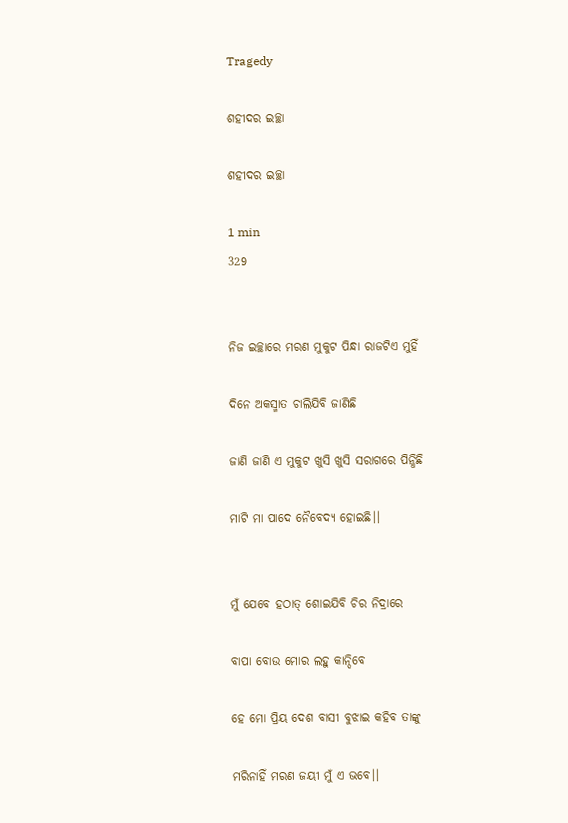Tragedy

ଶହୀଦର ଇଚ୍ଛା

ଶହୀଦର ଇଚ୍ଛା

1 min
329


ନିଜ ଇଚ୍ଛାରେ ମରଣ ମୁକୁଟ ପିନ୍ଧା ରାଜଟିଏ ମୁହିଁ

ଦିନେ ଅକସ୍ମାତ ଚାଲିଯିବି ଜାଣିଛି

ଜାଣି ଜାଣି ଏ ମୁକୁଟ ଖୁସି ଖୁସି ସରାଗରେ ପିନ୍ଧିଛି

ମାଟି ମା ପାଦେ ନୈବେଦ୍ୟ ହୋଇଛି।।


ମୁଁ ଯେବେ ହଠାତ୍ ଶୋଇଯିବି ଚିର ନିଦ୍ରାରେ

ବାପା ବୋଉ ମୋର ଲହୁ କାନ୍ଦିବେ

ହେ ମୋ ପ୍ରିୟ ଦେଶ ବାସୀ ବୁଝାଇ କହିବ ତାଙ୍କୁ

ମରିନାହିଁ ମରଣ ଜୟୀ ମୁଁ ଏ ଭବେ।।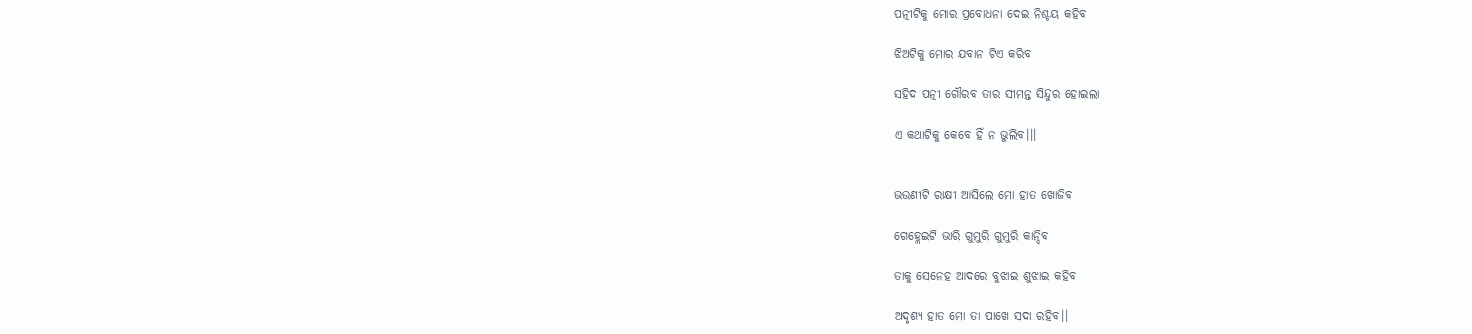ପତ୍ନୀଟିକୁ ମୋର ପ୍ରବୋଧନା ଦେଇ ନିଶ୍ଚୟ କହିବ

ଝିଅଟିକୁ ମୋର ଯବାନ ଟିଏ କରିବ

ସହିଦ ପତ୍ନୀ ଗୌରବ ତାର ସୀମନ୍ତ ସିନ୍ଦୁର ହୋଇଲା

ଏ କଥାଟିକୁ କେବେ ହିଁ ନ ଭୁଲିବ।।।


ଭଉଣୀଟି ରାକ୍ଷୀ ଆସିଲେ ମୋ ହାତ ଖୋଜିବ

ଗେହ୍ଲେଇଟି ଭାରି ଗୁମୁରି ଗୁମୁରି କାନ୍ଦିବ

ତାକୁ ସେନେହ ଆଦରେ ବୁଝାଇ ଶୁଝାଇ କହିବ

ଅଦୃଶ୍ୟ ହାତ ମୋ ତା ପାଖେ ସଦା ରହିବ।।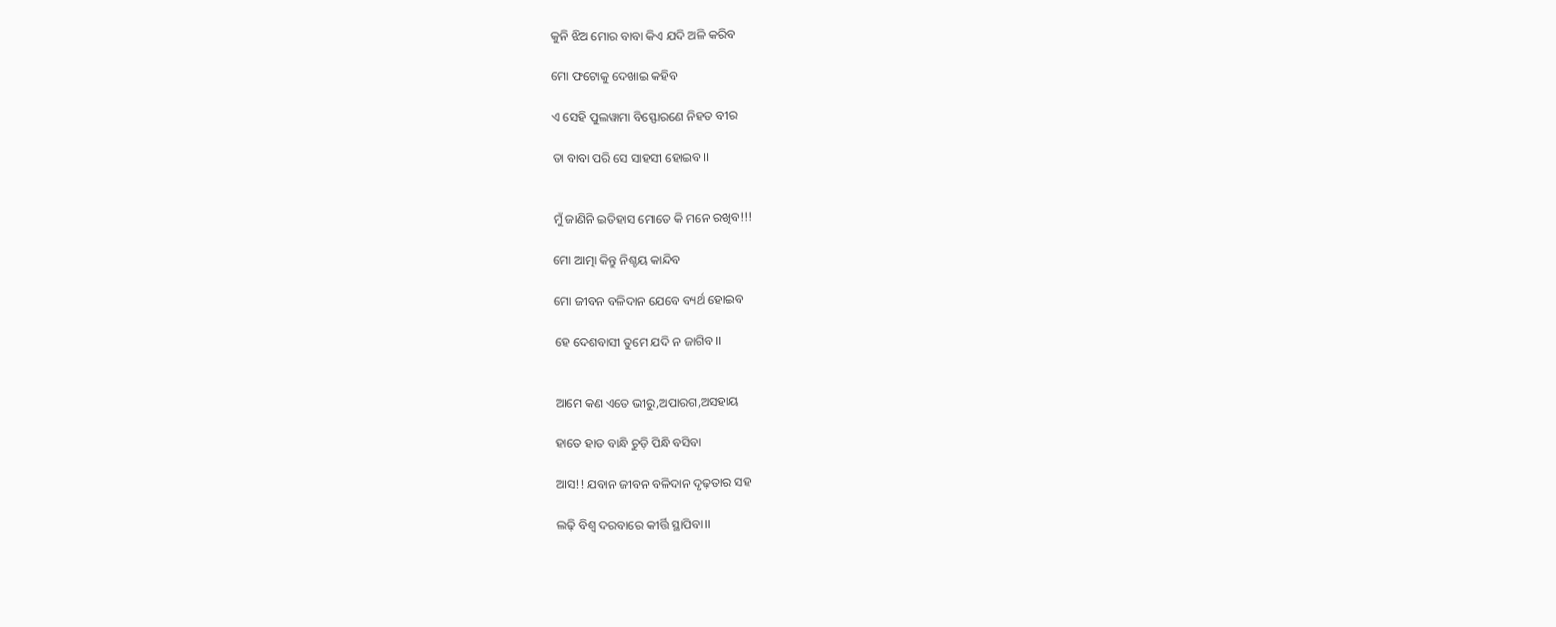କୁନି ଝିଅ ମୋର ବାବା କିଏ ଯଦି ଅଳି କରିବ

ମୋ ଫଟୋକୁ ଦେଖାଇ କହିବ

ଏ ସେହି ପୁଲୱାମା ବିସ୍ଫୋରଣେ ନିହତ ବୀର

ତା ବାବା ପରି ସେ ସାହସୀ ହୋଇବ।।


ମୁଁ ଜାଣିନି ଇତିହାସ ମୋତେ କି ମନେ ରଖିବ!!!

ମୋ ଆତ୍ମା କିନ୍ତୁ ନିଶ୍ଚୟ କାନ୍ଦିବ

ମୋ ଜୀବନ ବଳିଦାନ ଯେବେ ବ୍ୟର୍ଥ ହୋଇବ

ହେ ଦେଶବାସୀ ତୁମେ ଯଦି ନ ଜାଗିବ।।


ଆମେ କଣ ଏତେ ଭୀରୁ,ଅପାରଗ,ଅସହାୟ

ହାତେ ହାତ ବାନ୍ଧି ଚୁଡ଼ି ପିନ୍ଧି ବସିବା

ଆସ!! ଯବାନ ଜୀବନ ବଳିଦାନ ଦୃଢ଼ତାର ସହ

ଲଢ଼ି ବିଶ୍ୱ ଦରବାରେ କୀର୍ତ୍ତି ସ୍ଥାପିବା।।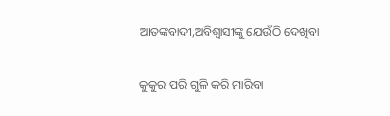ଆତଙ୍କବାଦୀ,ଅବିଶ୍ୱାସୀଙ୍କୁ ଯେଉଁଠି ଦେଖିବା

କୁକୁର ପରି ଗୁଳି କରି ମାରିବା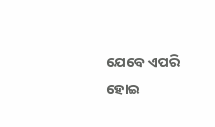ଯେବେ ଏପରି ହୋଇ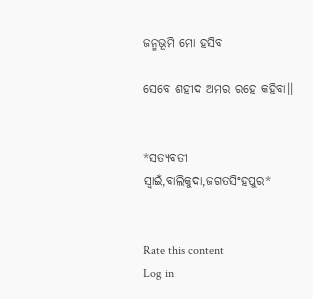ଜନ୍ମଭୂମି ମୋ ହସିବ

ସେବେ ଶହୀଦ ଅମର ରହେ କହିବା।।


*ସତ୍ୟବତୀ ସ୍ଵାଇଁ,ବାଲିକୁଦା,ଜଗତସିଂହପୁର*


Rate this content
Log in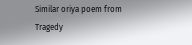Similar oriya poem from Tragedy